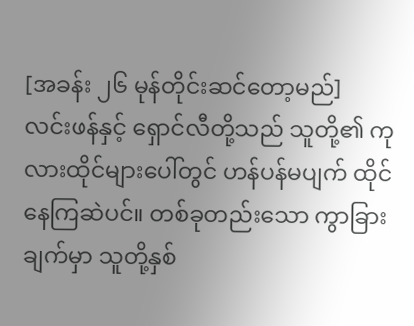[အခန်း ၂၆ မုန်တိုင်းဆင်တော့မည်]
လင်းဖန်နှင့် ရှောင်လီတို့သည် သူတို့၏ ကုလားထိုင်များပေါ်တွင် ဟန်ပန်မပျက် ထိုင်နေကြဆဲပင်။ တစ်ခုတည်းသော ကွာခြားချက်မှာ သူတို့နှစ်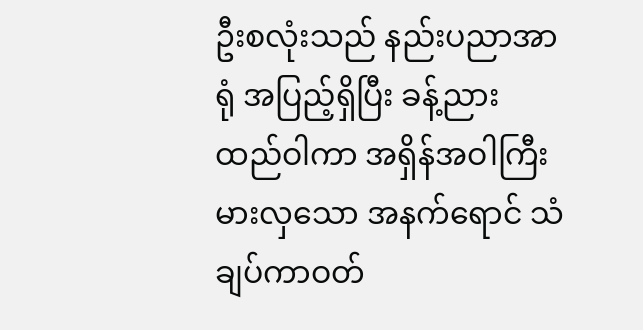ဦးစလုံးသည် နည်းပညာအာရုံ အပြည့်ရှိပြီး ခန့်ညားထည်ဝါကာ အရှိန်အဝါကြီးမားလှသော အနက်ရောင် သံချပ်ကာဝတ်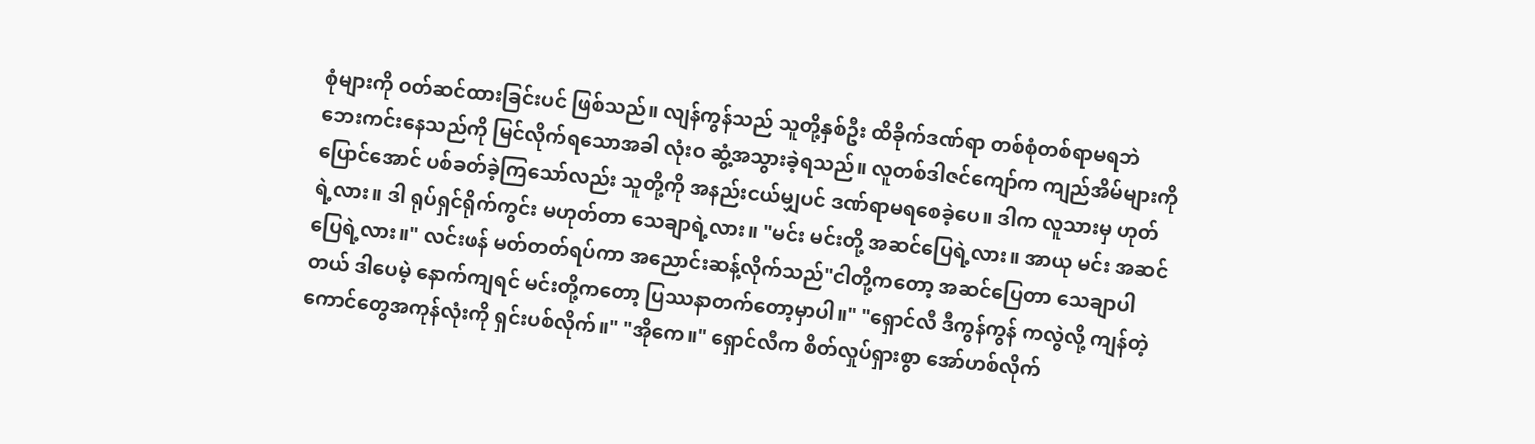စုံများကို ဝတ်ဆင်ထားခြင်းပင် ဖြစ်သည်။ လျန်ကွန်သည် သူတို့နှစ်ဦး ထိခိုက်ဒဏ်ရာ တစ်စုံတစ်ရာမရဘဲ ဘေးကင်းနေသည်ကို မြင်လိုက်ရသောအခါ လုံးဝ ဆွံ့အသွားခဲ့ရသည်။ လူတစ်ဒါဇင်ကျော်က ကျည်အိမ်များကို ပြောင်အောင် ပစ်ခတ်ခဲ့ကြသော်လည်း သူတို့ကို အနည်းငယ်မျှပင် ဒဏ်ရာမရစေခဲ့ပေ။ ဒါက လူသားမှ ဟုတ်ရဲ့လား။ ဒါ ရုပ်ရှင်ရိုက်ကွင်း မဟုတ်တာ သေချာရဲ့လား။ "မင်း မင်းတို့ အဆင်ပြေရဲ့လား။ အာယု မင်း အဆင်ပြေရဲ့လား။" လင်းဖန် မတ်တတ်ရပ်ကာ အညောင်းဆန့်လိုက်သည်"ငါတို့ကတော့ အဆင်ပြေတာ သေချာပါတယ် ဒါပေမဲ့ နောက်ကျရင် မင်းတို့ကတော့ ပြဿနာတက်တော့မှာပါ။" "ရှောင်လီ ဒီကွန်ကွန် ကလွဲလို့ ကျန်တဲ့ကောင်တွေအကုန်လုံးကို ရှင်းပစ်လိုက်။" "အိုကေ။" ရှောင်လီက စိတ်လှုပ်ရှားစွာ အော်ဟစ်လိုက်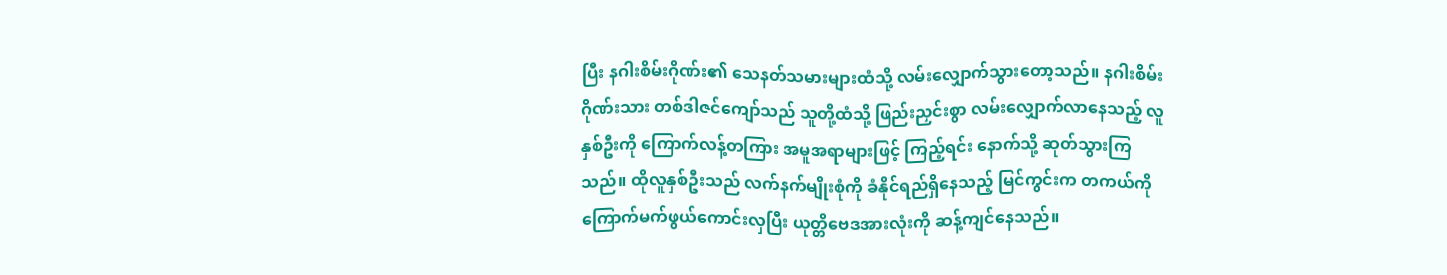ပြီး နဂါးစိမ်းဂိုဏ်း၏ သေနတ်သမားများထံသို့ လမ်းလျှောက်သွားတော့သည်။ နဂါးစိမ်းဂိုဏ်းသား တစ်ဒါဇင်ကျော်သည် သူတို့ထံသို့ ဖြည်းညှင်းစွာ လမ်းလျှောက်လာနေသည့် လူနှစ်ဦးကို ကြောက်လန့်တကြား အမူအရာများဖြင့် ကြည့်ရင်း နောက်သို့ ဆုတ်သွားကြသည်။ ထိုလူနှစ်ဦးသည် လက်နက်မျိုးစုံကို ခံနိုင်ရည်ရှိနေသည့် မြင်ကွင်းက တကယ်ကို ကြောက်မက်ဖွယ်ကောင်းလှပြီး ယုတ္တိဗေဒအားလုံးကို ဆန့်ကျင်နေသည်။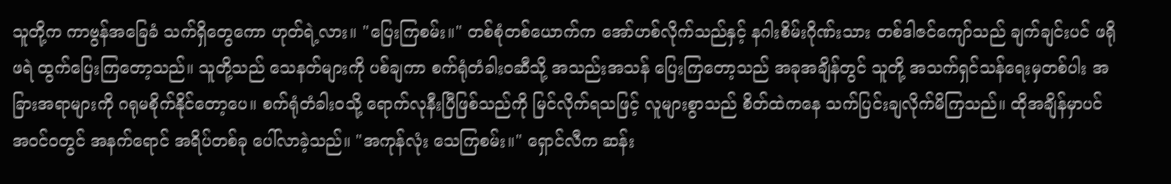သူတို့က ကာဗွန်အခြေခံ သက်ရှိတွေကော ဟုတ်ရဲ့လား။ "ပြေးကြစမ်း။" တစ်စုံတစ်ယောက်က အော်ဟစ်လိုက်သည်နှင့် နဂါးစိမ်းဂိုဏ်းသား တစ်ဒါဇင်ကျော်သည် ချက်ချင်းပင် ဖရိုဖရဲ ထွက်ပြေးကြတော့သည်။ သူတို့သည် သေနတ်များကို ပစ်ချကာ စက်ရုံတံခါးဝဆီသို့ အသည်းအသန် ပြေးကြတော့သည် အခုအချိန်တွင် သူတို့ အသက်ရှင်သန်ရေးမှတစ်ပါး အခြားအရာများကို ဂရုမစိုက်နိုင်တော့ပေ။ စက်ရုံတံခါးဝသို့ ရောက်လုနီးပြီဖြစ်သည်ကို မြင်လိုက်ရသဖြင့် လူများစွာသည် စိတ်ထဲကနေ သက်ပြင်းချလိုက်မိကြသည်။ ထိုအချိန်မှာပင် အဝင်ဝတွင် အနက်ရောင် အရိပ်တစ်ခု ပေါ်လာခဲ့သည်။ "အကုန်လုံး သေကြစမ်း။" ရှောင်လီက ဆန်း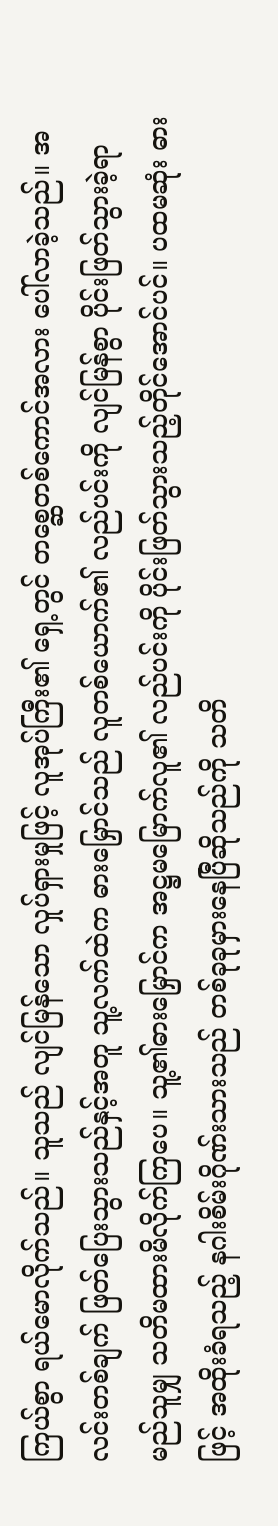ကြယ်စွာ ရယ်မောလိုက်သည်။ သူသည် လျင်မြန်သော လှုပ်ရှားမှုဖြင့် လူအုပ်ကြီး၏ ရှေ့တွင် တစ္ဆေတစ်ကောင်အလား ပေါ်လာခဲ့သည်။ အလင်းတစ်ချက် ဖြတ်ပြေးသွားသည်နှင့်အတူ သူ့လက်ထဲက ဓားမြှောင်သည် လူတစ်ယောက်၏ လည်ပင်းကို လျင်မြန်စွာ ပိုင်းဖြတ်သွားခဲ့ရာ မည်သူမျှ သတိမထားမိလိုက်ကြပေ။ သူ့၏ဓားမြှောင်က အဋ္ဌမမြောက်လူ၏ လည်ပင်းကို ပိုင်းဖြတ်သွားသည့်တိုင်အောင်ပင်။ ပထမဆုံး ဓားဖြင့် အထိုးခံရသည့် နဂါးစိမ်းဂိုဏ်းသားသည် တစ်ခုခုမှားနေပြီဆိုသည်ကို သတိ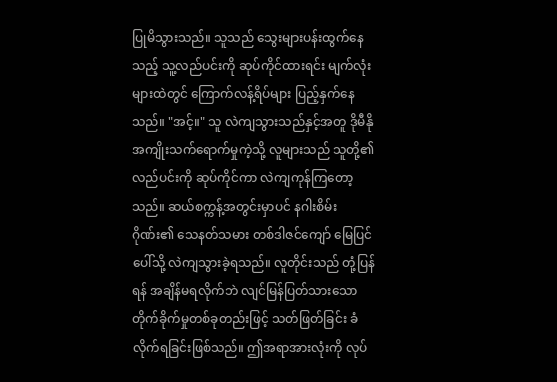ပြုမိသွားသည်။ သူသည် သွေးများပန်းထွက်နေသည့် သူ့လည်ပင်းကို ဆုပ်ကိုင်ထားရင်း မျက်လုံးများထဲတွင် ကြောက်လန့်ရိပ်များ ပြည့်နှက်နေသည်။ "အင့်။" သူ လဲကျသွားသည်နှင့်အတူ ဒိုမီနိုအကျိုးသက်ရောက်မှုကဲ့သို့ လူများသည် သူတို့၏လည်ပင်းကို ဆုပ်ကိုင်ကာ လဲကျကုန်ကြတော့သည်။ ဆယ်စက္ကန့်အတွင်းမှာပင် နဂါးစိမ်းဂိုဏ်း၏ သေနတ်သမား တစ်ဒါဇင်ကျော် မြေပြင်ပေါ်သို့ လဲကျသွားခဲ့ရသည်။ လူတိုင်းသည် တုံ့ပြန်ရန် အချိန်မရလိုက်ဘဲ လျင်မြန်ပြတ်သားသော တိုက်ခိုက်မှုတစ်ခုတည်းဖြင့် သတ်ဖြတ်ခြင်း ခံလိုက်ရခြင်းဖြစ်သည်။ ဤအရာအားလုံးကို လုပ်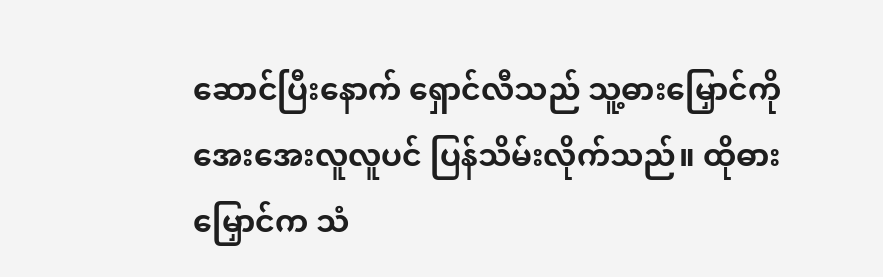ဆောင်ပြီးနောက် ရှောင်လီသည် သူ့ဓားမြှောင်ကို အေးအေးလူလူပင် ပြန်သိမ်းလိုက်သည်။ ထိုဓားမြှောင်က သံ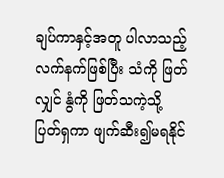ချပ်ကာနှင့်အတူ ပါလာသည့် လက်နက်ဖြစ်ပြီး သံကို ဖြတ်လျှင် နွံကို ဖြတ်သကဲ့သို့ ပြတ်ရှကာ ဖျက်ဆီး၍မရနိုင်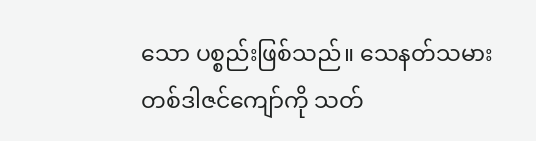သော ပစ္စည်းဖြစ်သည်။ သေနတ်သမား တစ်ဒါဇင်ကျော်ကို သတ်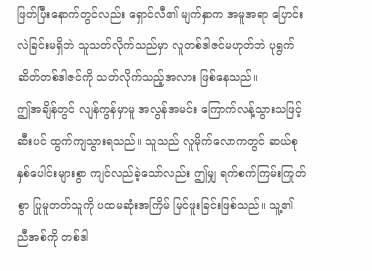ဖြတ်ပြီးနောက်တွင်လည်း ရှောင်လီ၏ မျက်နှာက အမူအရာ ပြောင်းလဲခြင်းမရှိဘဲ သူသတ်လိုက်သည်မှာ လူတစ်ဒါဇင်မဟုတ်ဘဲ ပုရွက်ဆိတ်တစ်ဒါဇင်ကို သတ်လိုက်သည့်အလား ဖြစ်နေသည်။
ဤအချိန်တွင် လျန်ကွန်မှာမူ အလွန်အမင်း ကြောက်လန့်သွားသဖြင့် ဆီးပင် ထွက်ကျသွားရသည်။ သူသည် လူမိုက်လောကတွင် ဆယ်စုနှစ်ပေါင်းများစွာ ကျင်လည်ခဲ့သော်လည်း ဤမျှ ရက်စက်ကြမ်းကြုတ်စွာ ပြုမူတတ်သူကို ပထမဆုံးအကြိမ် မြင်ဖူးခြင်းဖြစ်သည်။ သူ့၏ ညီအစ်ကို တစ်ဒါ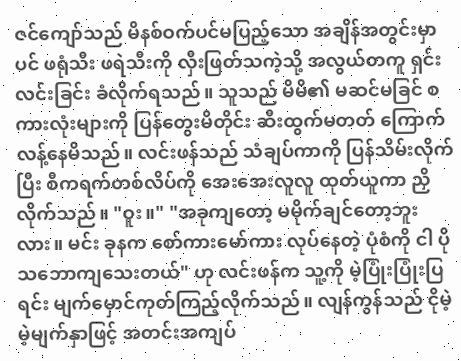ဇင်ကျော်သည် မိနစ်ဝက်ပင်မပြည့်သော အချိန်အတွင်းမှာပင် ဖရုံသီး ဖရဲသီးကို လှီးဖြတ်သကဲ့သို့ အလွယ်တကူ ရှင်းလင်းခြင်း ခံလိုက်ရသည်။ သူသည် မိမိ၏ မဆင်မခြင် စကားလုံးများကို ပြန်တွေးမိတိုင်း ဆီးထွက်မတတ် ကြောက်လန့်နေမိသည်။ လင်းဖန်သည် သံချပ်ကာကို ပြန်သိမ်းလိုက်ပြီး စီကရက်တစ်လိပ်ကို အေးအေးလူလူ ထုတ်ယူကာ ညှိလိုက်သည်။ "ဝူး။" "အခုကျတော့ မမိုက်ချင်တော့ဘူးလား။ မင်း ခုနက စော်ကားမော်ကား လုပ်နေတဲ့ ပုံစံကို ငါ ပိုသဘောကျသေးတယ်" ဟု လင်းဖန်က သူ့ကို မဲ့ပြုံးပြုံးပြရင်း မျက်မှောင်ကုတ်ကြည့်လိုက်သည်။ လျန်ကွန်သည် ငိုမဲ့မဲ့မျက်နှာဖြင့် အတင်းအကျပ်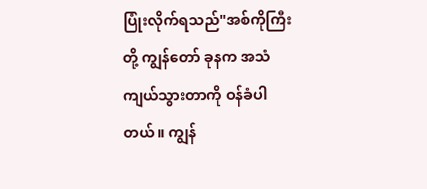ပြုံးလိုက်ရသည်"အစ်ကိုကြီးတို့ ကျွန်တော် ခုနက အသံကျယ်သွားတာကို ဝန်ခံပါတယ်။ ကျွန်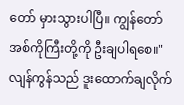တော် မှားသွားပါပြီ။ ကျွန်တော် အစ်ကိုကြီးတို့ကို ဦးချပါရစေ။" လျန်ကွန်သည် ဒူးထောက်ချလိုက်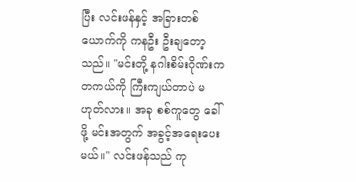ပြီး လင်းဖန်နှင့် အခြားတစ်ယောက်ကို ကနဦး ဦးချတော့သည်။ "မင်းတို့ နဂါးစိမ်းဂိုဏ်းက တကယ်ကို ကြီးကျယ်တာပဲ မဟုတ်လား။ အခု စစ်ကူတွေ ခေါ်ဖို့ မင်းအတွက် အခွင့်အရေးပေးမယ်။" လင်းဖန်သည် ကု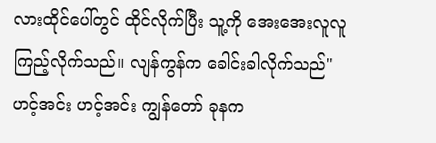လားထိုင်ပေါ်တွင် ထိုင်လိုက်ပြီး သူ့ကို အေးအေးလူလူ ကြည့်လိုက်သည်။ လျန်ကွန်က ခေါင်းခါလိုက်သည်"ဟင့်အင်း ဟင့်အင်း ကျွန်တော် ခုနက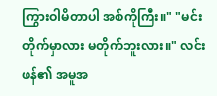ကြွားဝါမိတာပါ အစ်ကိုကြီး။" "မင်း တိုက်မှာလား မတိုက်ဘူးလား။" လင်းဖန်၏ အမူအ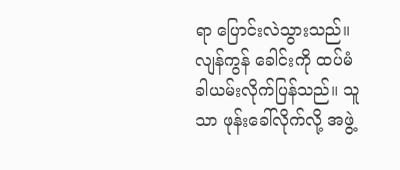ရာ ပြောင်းလဲသွားသည်။ လျန်ကွန် ခေါင်းကို ထပ်မံခါယမ်းလိုက်ပြန်သည်။ သူသာ ဖုန်းခေါ်လိုက်လို့ အဖွဲ့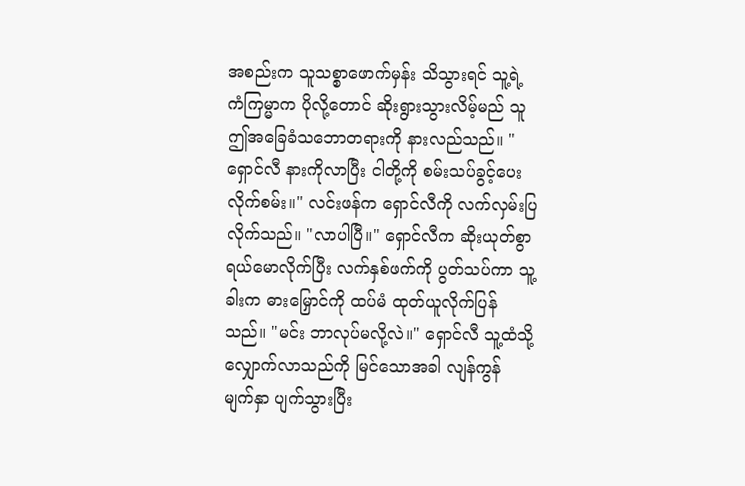အစည်းက သူသစ္စာဖောက်မှန်း သိသွားရင် သူ့ရဲ့ ကံကြမ္မာက ပိုလို့တောင် ဆိုးရွားသွားလိမ့်မည် သူ ဤအခြေခံသဘောတရားကို နားလည်သည်။ "ရှောင်လီ နားကိုလာပြီး ငါတို့ကို စမ်းသပ်ခွင့်ပေးလိုက်စမ်း။" လင်းဖန်က ရှောင်လီကို လက်လှမ်းပြလိုက်သည်။ "လာပါပြီ။" ရှောင်လီက ဆိုးယုတ်စွာ ရယ်မောလိုက်ပြီး လက်နှစ်ဖက်ကို ပွတ်သပ်ကာ သူ့ခါးက ဓားမြှောင်ကို ထပ်မံ ထုတ်ယူလိုက်ပြန်သည်။ "မင်း ဘာလုပ်မလို့လဲ။" ရှောင်လီ သူ့ထံသို့ လျှောက်လာသည်ကို မြင်သောအခါ လျန်ကွန် မျက်နှာ ပျက်သွားပြီး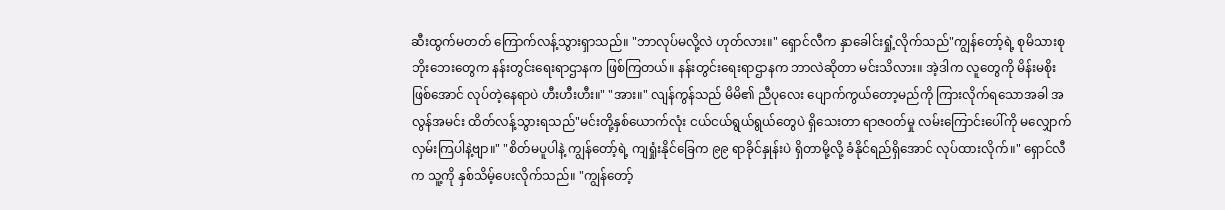ဆီးထွက်မတတ် ကြောက်လန့်သွားရှာသည်။ "ဘာလုပ်မလို့လဲ ဟုတ်လား။" ရှောင်လီက နှာခေါင်းရှုံ့လိုက်သည်"ကျွန်တော့်ရဲ့ စုမိသားစု ဘိုးဘေးတွေက နန်းတွင်းရေးရာဌာနက ဖြစ်ကြတယ်။ နန်းတွင်းရေးရာဌာနက ဘာလဲဆိုတာ မင်းသိလား။ အဲ့ဒါက လူတွေကို မိန်းမစိုး ဖြစ်အောင် လုပ်တဲ့နေရာပဲ ဟီးဟီးဟီး။" "အား။" လျန်ကွန်သည် မိမိ၏ ညီပုလေး ပျောက်ကွယ်တော့မည်ကို ကြားလိုက်ရသောအခါ အလွန်အမင်း ထိတ်လန့်သွားရသည်"မင်းတို့နှစ်ယောက်လုံး ငယ်ငယ်ရွယ်ရွယ်တွေပဲ ရှိသေးတာ ရာဇဝတ်မှု လမ်းကြောင်းပေါ်ကို မလျှောက်လှမ်းကြပါနဲ့ဗျာ။" "စိတ်မပူပါနဲ့ ကျွန်တော့်ရဲ့ ကျရှုံးနိုင်ခြေက ၉၉ ရာခိုင်နှုန်းပဲ ရှိတာမို့လို့ ခံနိုင်ရည်ရှိအောင် လုပ်ထားလိုက်။" ရှောင်လီက သူ့ကို နှစ်သိမ့်ပေးလိုက်သည်။ "ကျွန်တော့်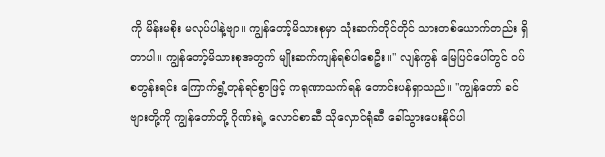ကို မိန်းမစိုး မလုပ်ပါနဲ့ဗျာ။ ကျွန်တော့်မိသားစုမှာ သုံးဆက်တိုင်တိုင် သားတစ်ယောက်တည်း ရှိတာပါ။ ကျွန်တော့်မိသားစုအတွက် မျိုးဆက်ကျန်ရစ်ပါစေဦး။" လျန်ကွန် မြေပြင်ပေါ်တွင် ဝပ်စတွန်းရင်း ကြောက်ရွံ့တုန်ရင်စွာဖြင့် ကရုဏာသက်ရန် တောင်းပန်ရှာသည်။ "ကျွန်တော် ခင်ဗျားတို့ကို ကျွန်တော်တို့ ဂိုဏ်းရဲ့ လောင်စာဆီ သိုလှောင်ရုံဆီ ခေါ်သွားပေးနိုင်ပါ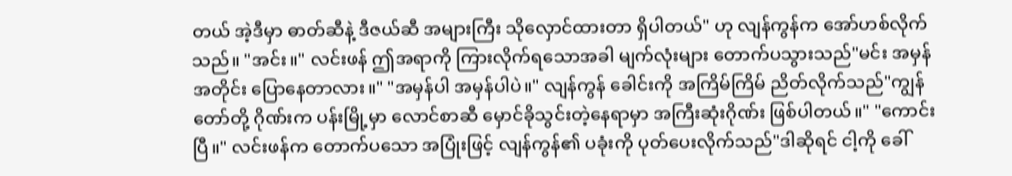တယ် အဲ့ဒီမှာ ဓာတ်ဆီနဲ့ ဒီဇယ်ဆီ အများကြီး သိုလှောင်ထားတာ ရှိပါတယ်" ဟု လျန်ကွန်က အော်ဟစ်လိုက်သည်။ "အင်း။" လင်းဖန် ဤအရာကို ကြားလိုက်ရသောအခါ မျက်လုံးများ တောက်ပသွားသည်"မင်း အမှန်အတိုင်း ပြောနေတာလား။" "အမှန်ပါ အမှန်ပါပဲ။" လျန်ကွန် ခေါင်းကို အကြိမ်ကြိမ် ညိတ်လိုက်သည်"ကျွန်တော်တို့ ဂိုဏ်းက ပန်းမြို့မှာ လောင်စာဆီ မှောင်ခိုသွင်းတဲ့နေရာမှာ အကြီးဆုံးဂိုဏ်း ဖြစ်ပါတယ်။" "ကောင်းပြီ။" လင်းဖန်က တောက်ပသော အပြုံးဖြင့် လျန်ကွန်၏ ပခုံးကို ပုတ်ပေးလိုက်သည်"ဒါဆိုရင် ငါ့ကို ခေါ်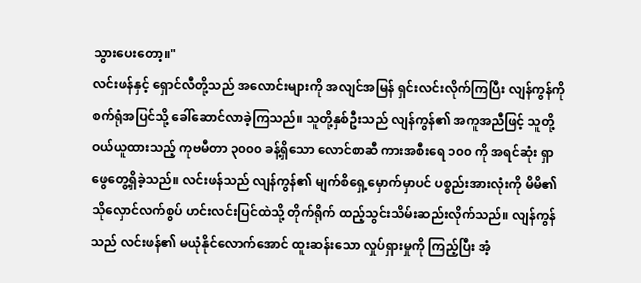သွားပေးတော့။"
လင်းဖန်နှင့် ရှောင်လီတို့သည် အလောင်းများကို အလျင်အမြန် ရှင်းလင်းလိုက်ကြပြီး လျန်ကွန်ကို စက်ရုံအပြင်သို့ ခေါ်ဆောင်လာခဲ့ကြသည်။ သူတို့နှစ်ဦးသည် လျန်ကွန်၏ အကူအညီဖြင့် သူတို့ဝယ်ယူထားသည့် ကုဗမီတာ ၃၀၀၀ ခန့်ရှိသော လောင်စာဆီ ကားအစီးရေ ၁၀၀ ကို အရင်ဆုံး ရှာဖွေတွေ့ရှိခဲ့သည်။ လင်းဖန်သည် လျန်ကွန်၏ မျက်စိရှေ့မှောက်မှာပင် ပစ္စည်းအားလုံးကို မိမိ၏ သိုလှောင်လက်စွပ် ဟင်းလင်းပြင်ထဲသို့ တိုက်ရိုက် ထည့်သွင်းသိမ်းဆည်းလိုက်သည်။ လျန်ကွန်သည် လင်းဖန်၏ မယုံနိုင်လောက်အောင် ထူးဆန်းသော လှုပ်ရှားမှုကို ကြည့်ပြီး အံ့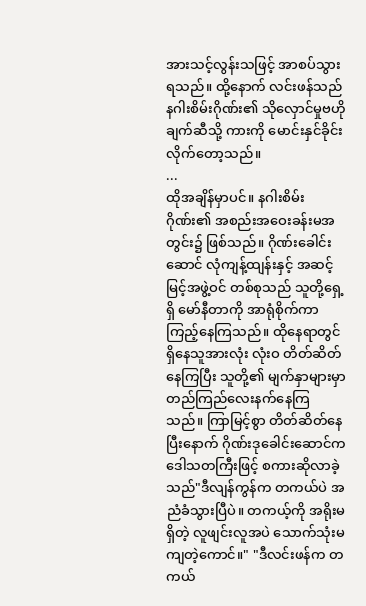အားသင့်လွန်းသဖြင့် အာစပ်သွားရသည်။ ထို့နောက် လင်းဖန်သည် နဂါးစိမ်းဂိုဏ်း၏ သိုလှောင်မှုဗဟိုချက်ဆီသို့ ကားကို မောင်းနှင်ခိုင်းလိုက်တော့သည်။
...
ထိုအချိန်မှာပင်။ နဂါးစိမ်းဂိုဏ်း၏ အစည်းအဝေးခန်းမအတွင်း၌ ဖြစ်သည်။ ဂိုဏ်းခေါင်းဆောင် လုံကျန့်ထျန်းနှင့် အဆင့်မြင့်အဖွဲ့ဝင် တစ်စုသည် သူတို့ရှေ့ရှိ မော်နီတာကို အာရုံစိုက်ကာ ကြည့်နေကြသည်။ ထိုနေရာတွင် ရှိနေသူအားလုံး လုံးဝ တိတ်ဆိတ်နေကြပြီး သူတို့၏ မျက်နှာများမှာ တည်ကြည်လေးနက်နေကြသည်။ ကြာမြင့်စွာ တိတ်ဆိတ်နေပြီးနောက် ဂိုဏ်းဒုခေါင်းဆောင်က ဒေါသတကြီးဖြင့် စကားဆိုလာခဲ့သည်"ဒီလျန်ကွန်က တကယ်ပဲ အညံခံသွားပြီပဲ။ တကယ့်ကို အရိုးမရှိတဲ့ လူဖျင်းလူအပဲ သောက်သုံးမကျတဲ့ကောင်။" "ဒီလင်းဖန်က တကယ်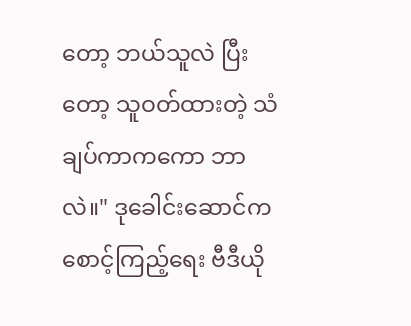တော့ ဘယ်သူလဲ ပြီးတော့ သူဝတ်ထားတဲ့ သံချပ်ကာကကော ဘာလဲ။" ဒုခေါင်းဆောင်က စောင့်ကြည့်ရေး ဗီဒီယို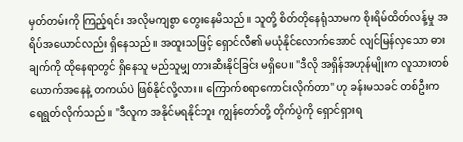မှတ်တမ်းကို ကြည့်ရင်း အလိုမကျစွာ တွေးနေမိသည်။ သူတို့ စိတ်တိုနေရုံသာမက စိုးရိမ်ထိတ်လန့်မှု အရိပ်အယောင်လည်း ရှိနေသည်။ အထူးသဖြင့် ရှောင်လီ၏ မယုံနိုင်လောက်အောင် လျင်မြန်လှသော ဓားချက်ကို ထိုနေရာတွင် ရှိနေသူ မည်သူမျှ တားဆီးနိုင်ခြင်း မရှိပေ။ "ဒီလို အရှိန်အဟုန်မျိုးက လူသားတစ်ယောက်အနေနဲ့ တကယ်ပဲ ဖြစ်နိုင်လို့လား။ ကြောက်စရာကောင်းလိုက်တာ" ဟု ခန်းမသခင် တစ်ဦးက ရေရွတ်လိုက်သည်။ "ဒီလူက အနိုင်မရနိုင်ဘူး ကျွန်တော်တို့ တိုက်ပွဲကို ရှောင်ရှားရ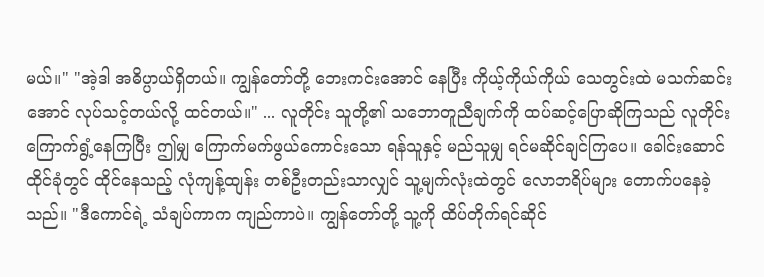မယ်။" "အဲ့ဒါ အဓိပ္ပာယ်ရှိတယ်။ ကျွန်တော်တို့ ဘေးကင်းအောင် နေပြီး ကိုယ့်ကိုယ်ကိုယ် သေတွင်းထဲ မသက်ဆင်းအောင် လုပ်သင့်တယ်လို့ ထင်တယ်။" ... လူတိုင်း သူတို့၏ သဘောတူညီချက်ကို ထပ်ဆင့်ပြောဆိုကြသည် လူတိုင်း ကြောက်ရွံ့နေကြပြီး ဤမျှ ကြောက်မက်ဖွယ်ကောင်းသော ရန်သူနှင့် မည်သူမျှ ရင်မဆိုင်ချင်ကြပေ။ ခေါင်းဆောင်ထိုင်ခုံတွင် ထိုင်နေသည့် လုံကျန့်ထျန်း တစ်ဦးတည်းသာလျှင် သူ့မျက်လုံးထဲတွင် လောဘရိပ်များ တောက်ပနေခဲ့သည်။ "ဒီကောင်ရဲ့ သံချပ်ကာက ကျည်ကာပဲ။ ကျွန်တော်တို့ သူ့ကို ထိပ်တိုက်ရင်ဆိုင်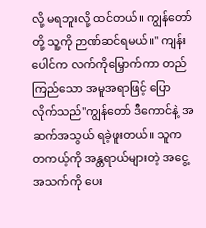လို့ မရဘူးလို့ ထင်တယ်။ ကျွန်တော်တို့ သူ့ကို ဉာဏ်ဆင်ရမယ်။" ကျန်းပေါင်က လက်ကိုမြှောက်ကာ တည်ကြည်သော အမူအရာဖြင့် ပြောလိုက်သည်"ကျွန်တော် ဒီကောင်နဲ့ အဆက်အသွယ် ရခဲ့ဖူးတယ်။ သူက တကယ့်ကို အန္တရာယ်များတဲ့ အငွေ့အသက်ကို ပေး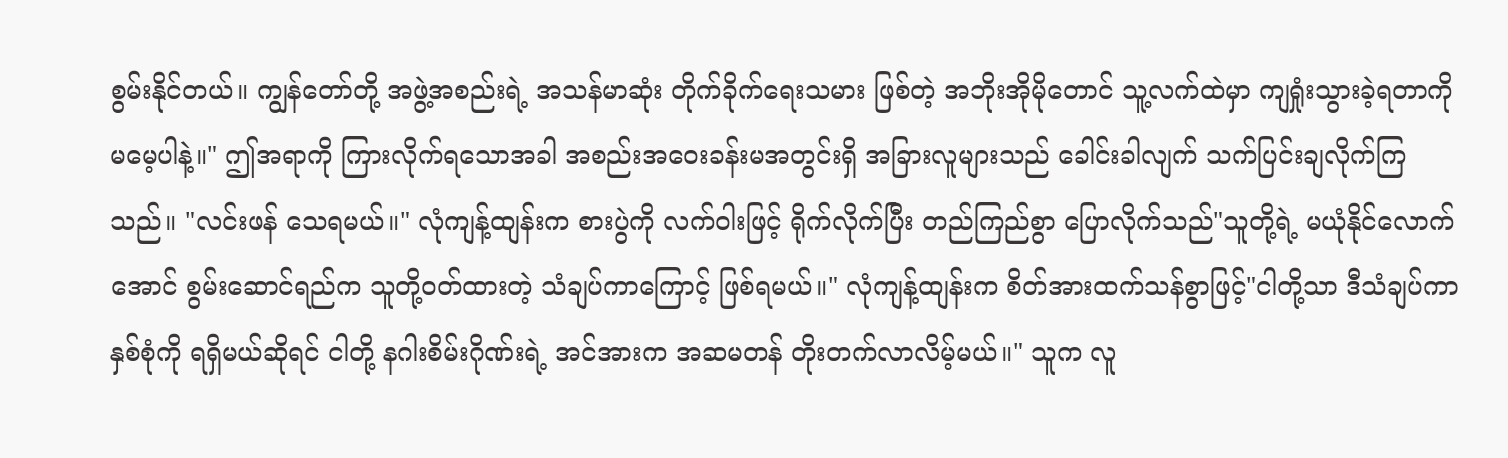စွမ်းနိုင်တယ်။ ကျွန်တော်တို့ အဖွဲ့အစည်းရဲ့ အသန်မာဆုံး တိုက်ခိုက်ရေးသမား ဖြစ်တဲ့ အဘိုးအိုမိုတောင် သူ့လက်ထဲမှာ ကျရှုံးသွားခဲ့ရတာကို မမေ့ပါနဲ့။" ဤအရာကို ကြားလိုက်ရသောအခါ အစည်းအဝေးခန်းမအတွင်းရှိ အခြားလူများသည် ခေါင်းခါလျက် သက်ပြင်းချလိုက်ကြသည်။ "လင်းဖန် သေရမယ်။" လုံကျန့်ထျန်းက စားပွဲကို လက်ဝါးဖြင့် ရိုက်လိုက်ပြီး တည်ကြည်စွာ ပြောလိုက်သည်"သူတို့ရဲ့ မယုံနိုင်လောက်အောင် စွမ်းဆောင်ရည်က သူတို့ဝတ်ထားတဲ့ သံချပ်ကာကြောင့် ဖြစ်ရမယ်။" လုံကျန့်ထျန်းက စိတ်အားထက်သန်စွာဖြင့်"ငါတို့သာ ဒီသံချပ်ကာ နှစ်စုံကို ရရှိမယ်ဆိုရင် ငါတို့ နဂါးစိမ်းဂိုဏ်းရဲ့ အင်အားက အဆမတန် တိုးတက်လာလိမ့်မယ်။" သူက လူ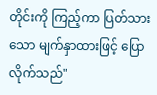တိုင်းကို ကြည့်ကာ ပြတ်သားသော မျက်နှာထားဖြင့် ပြောလိုက်သည်"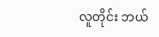လူတိုင်း ဘယ်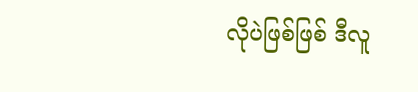လိုပဲဖြစ်ဖြစ် ဒီလူ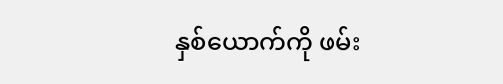နှစ်ယောက်ကို ဖမ်း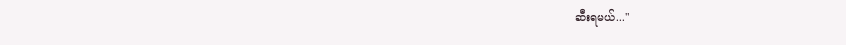ဆီးရမယ်..."